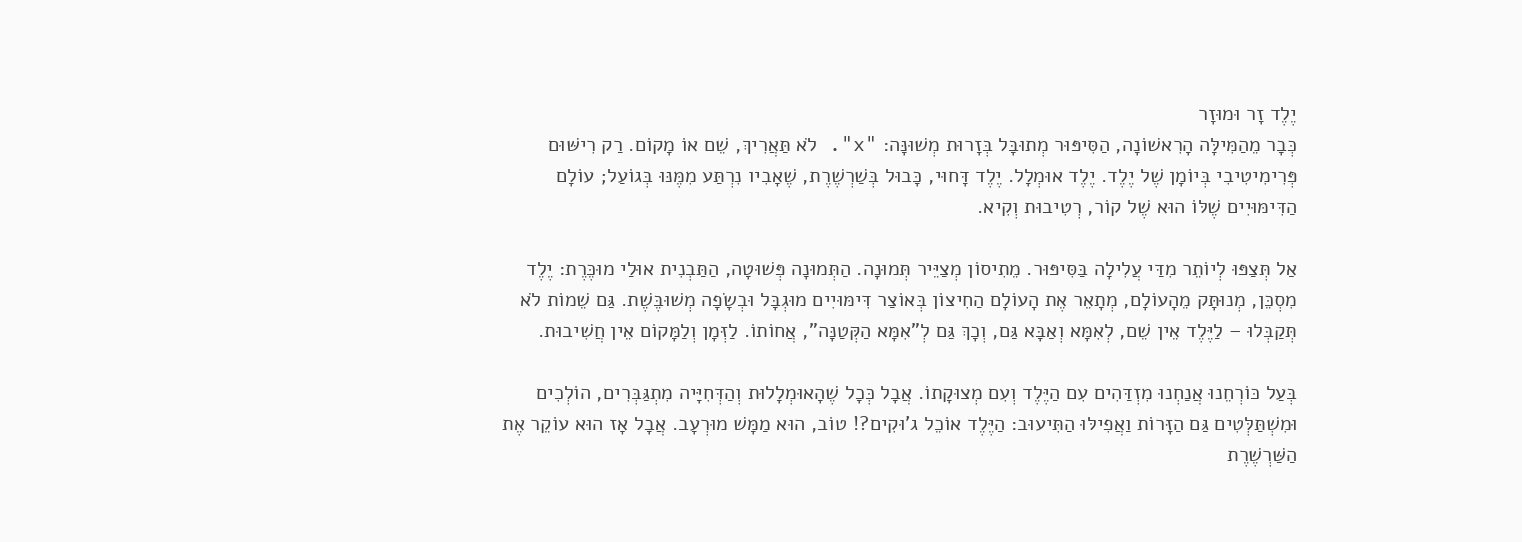יֶלֶד זָר וּמוּזָר
כְּבָר מֵהַמִּילָּה הָרִאשׁוֹנָה, הַסִּיפּוּר מְתוּבָּל בְּזָרוּת מְשׁוּנָּה: "x". לֹא תַּאֲרִיךְ, שֵׁם אוֹ מָקוֹם. רַק רִישּׁוּם פְּרִימִיטִיבִי בְּיוֹמָן שֶׁל יֶלֶד. יֶלֶד אוּמְלָל. יֶלֶד דָּחוּי, כָּבוּל בְּשַׁרְשֶׁרֶת, שֶׁאָבִיו נִרְתַּע מִמֶּנּוּ בְּגוֹעַל; עוֹלָם הַדִּימּוּיִים שֶׁלּוֹ הוּא שֶׁל קוֹר, רְטִיבוּת וְקִיא.

אַל תְּצַפּוּ לְיוֹתֵר מִדַּי עֲלִילָה בַּסִּיפּוּר. מֵתִיסוֹן מְצַיֵּיר תְּמוּנָה. הַתְּמוּנָה פְּשׁוּטָה, הַתַּבְנִית אוּלַי מוּכֶּרֶת: יֶלֶד מִסְכֵּן, מְנוּתָּק מֵהָעוֹלָם, מְתָאֵר אֶת הָעוֹלָם הַחִיצוֹן בְּאוֹצַר דִּימּוּיִים מוּגְבָּל וּבְשָׂפָה מְשׁוּבֶּשֶׁת. גַּם שֵׁמוֹת לֹא תְּקַבְּלוּ – לַיֶּלֶד אֵין שֵׁם, לְאִמָּא וְאַבָּא גַּם, וְכָךְ גַּם לְ"אִמָּא הַקְּטַנָּה", אֲחוֹתוֹ. לַזְּמָן וְלַמָּקוֹם אֵין חֲשִׁיבוּת.

בְּעַל כּוֹרְחֵנוּ אֲנַחְנוּ מִזְדַּהִים עִם הַיֶּלֶד וְעִם מְצוּקָתוֹ. אֲבָל כְּכָל שֶׁהָאוּמְלָלוּת וְהַדְּחִיָּיה מִתְגַּבְּרִים, הוֹלְכִים וּמִשְׁתַּלְּטִים גַּם הַזָּרוֹת וַאֲפִילּוּ הַתִּיעוּב: הַיֶּלֶד אוֹכֵל ג'וּקִים?! טוֹב, הוּא מַמָּשׁ מוּרְעָב. אֲבָל אָז הוּא עוֹקֵר אֶת הַשַּׁרְשֶׁרֶת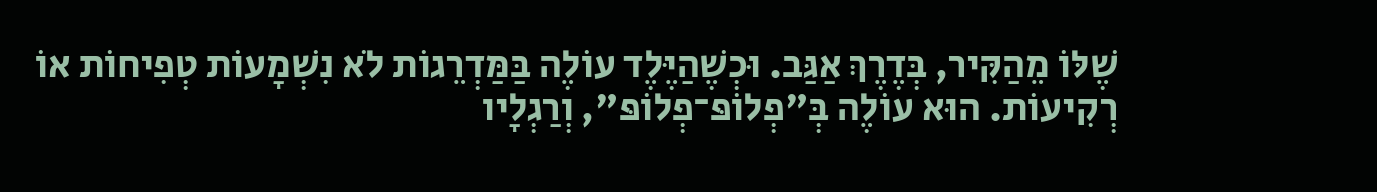שֶׁלּוֹ מֵהַקִּיר, בְּדֶרֶךְ אַגַּב. וּכְשֶׁהַיֶּלֶד עוֹלֶה בַּמַּדְרֵגוֹת לֹא נִשְׁמָעוֹת טְפִיחוֹת אוֹ רְקִיעוֹת. הוּא עוֹלֶה בְּ"פְלוֹפּ־פְלוֹפּ", וְרַגְלָיו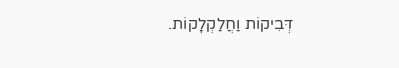דְּבִיקוֹת וַחֲלַקְלָקוֹת.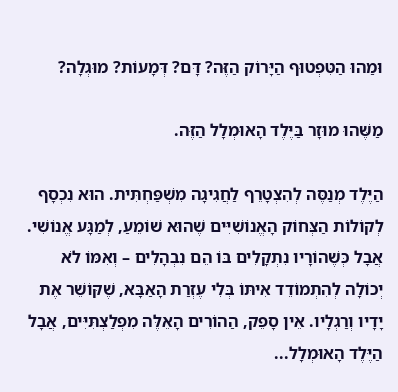וּמַהוּ הַטִּפְטוּף הַיָּרוֹק הַזֶּה? דָּם? דְּמָעוֹת? מוּגְלָה?

מַשֶּׁהוּ מוּזָר בַּיֶּלֶד הָאוּמְלָל הַזֶּה.

הַיֶּלֶד מְנַסֶּה לְהִצְטָרֵף לַחֲגִיגָה מִשְׁפַּחְתִּית. הוּא נִכְסָף לְקוֹלוֹת הַצְּחוֹק הָאֱנוֹשִׁיִּים שֶׁהוּא שׁוֹמֵעַ, לְמַגָּע אֱנוֹשִׁי. אֲבָל כְּשֶׁהוֹרָיו נִתְקָלִים בּוֹ הֵם נִבְהָלִים – וְאִמּוֹ לֹא יְכוֹלָה לְהִתְמוֹדֵד אִיתּוֹ בְּלִי עֶזְרַת הָאַבָּא, שֶׁקּוֹשֵׁר אֶת יָדָיו וְרַגְלָיו. אֵין סָפֵק, הַהוֹרִים הָאֵלֶּה מִפְלַצְתִּיִּים, אֲבָל הַיֶּלֶד הָאוּמְלָל...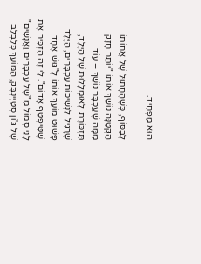הוּא מַפְחִיד.

לְבַסּוֹף, כְּשֶׁהֶחָתוּל שֶׁל אֲחוֹתוֹ הַקְּטַנָּה נוֹשֵׁךְ אוֹתוֹ "יוֹתֵר חָזָק מִמָּה שֶׁעַכְבָּר נוֹשֵׁךְ – עוֹד תִּזְכּוֹרֶת לְאוּמְלָלוּת שֶׁל הַיֶּלֶד, שֶׁרָגִיל לִנְשִׁיכוֹת עַכְבָּרִים, הַיֶּלֶד פָּשׁוּט מוֹעֵךְ אוֹתוֹ לְ"גּוּשׁ אֶחָד שֶׁטִּיפְטֵף אָדוֹם". לִי זֶה הִזְכִּיר אֶת לָנֵי סְמוֹל מִ"שֶׁל עַכְבָּרִים וַאֲנָשִׁים" שֶׁל גּ'וֹן סְטַיְינְבֶּק, הַמּוֹעֵךְ כְּלַבְלַב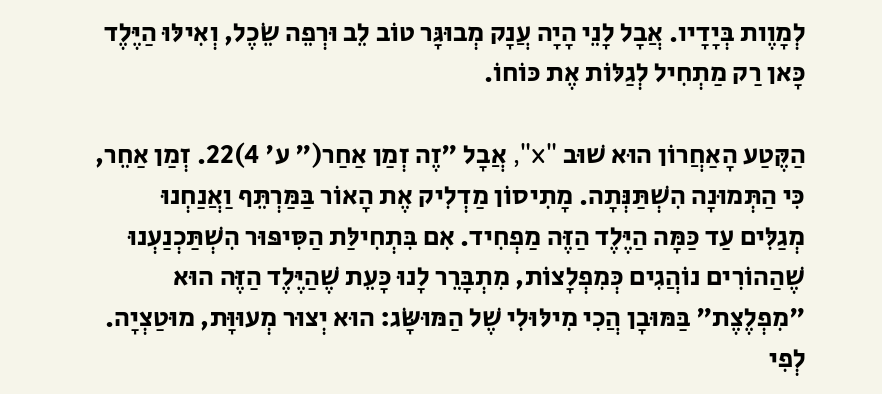לְמָוֶות בְּיָדָיו. אֲבָל לָנֵי הָיָה עֲנָק מְבוּגָּר טוֹב לֵב וּרְפֵה שֵׂכֶל, וְאִילּוּ הַיֶּלֶד כָּאן רַק מַתְחִיל לְגַלּוֹת אֶת כּוֹחוֹ.

הַקֶּטַע הָאַחֲרוֹן הוּא שׁוּב "x", אֲבָל "זֶה זְמַן אַחַר(" ע' 4)22. זְמַן אַחֵר, כִּי הַתְּמוּנָה הִשְׁתַּנְּתָה. מָתִיסוֹן מַדְלִיק אֶת הָאוֹר בַּמַּרְתֵּף וַאֲנַחְנוּ מְגַלִּים עַד כַּמָּה הַיֶּלֶד הַזֶּה מַפְחִיד. אִם בִּתְחִילַּת הַסִּיפּוּר הִשְׁתַּכְנַעְנוּ שֶׁהַהוֹרִים נוֹהֲגִים כְּמִפְלָצוֹת, מִתְבָּרֵר לָנוּ כָּעֵת שֶׁהַיֶּלֶד הַזֶּה הוּא "מִפְלֶצֶת" בַּמּוּבָן הֲכִי מִילּוּלִי שֶׁל הַמּוּשָּׂג: הוּא יְצוּר מְעוּוָּת, מוּטַצְיָה. לְפִי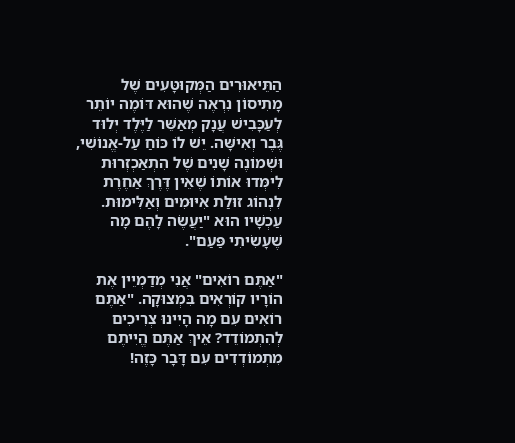הַתֵּיאוּרִים הַמְּקוּטָּעִים שֶׁל מָתִיסוֹן נִרְאֶה שֶׁהוּא דּוֹמֶה יוֹתֵר לְעַכָּבִישׁ עֲנָק מְאַשֵּׁר לַיֶּלֶד יְלוּד גֶּבֶר וְאִישָּׁה. יֵשׁ לוֹ כּוֹחַ עַל-אֱנוֹשִׁי, וּשְׁמוֹנֶה שָׁנִים שֶׁל הִתְאַכְזְרוּת לִימְּדוּ אוֹתוֹ שֶׁאֵין דֶּרֶךְ אַחֶרֶת לִנְהוֹג זוּלַת אִיּוּמִים וְאַלִּימוּת. עַכְשָׁיו הוּא "יַעֲשֶׂה לָהֶם מָה שֶׁעָשִׂיתִי פַּעַם".

"אַתֶּם רוֹאִים" אֲנִי מְדַמְיֵין אֶת הוֹרָיו קוֹרְאִים בִּמְצוּקָה. "אַתֶּם רוֹאִים עִם מָה הָיִינוּ צְרִיכִים לְהִתְמוֹדֵד? אֵיךְ אַתֶּם הֱיִיתֶם מִתְמוֹדְדִים עִם דָּבָר כָּזֶה!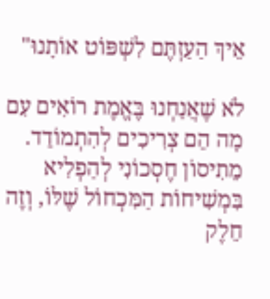אֵיךְ הַעַזְתֶּם לִשְׁפּוֹט אוֹתָנוּ"

לֹא שֶׁאֲנַחְנוּ בֶּאֱמֶת רוֹאִים עִם מָה הֵם צְרִיכִים לְהִתְמוֹדֵד. מֵתִיסוֹן חֶסְכוֹנִי לְהַפְלִיא בִּמְשִׁיחוֹת הַמִּכְחוֹל שֶׁלּוֹ, וְזֶה חֵלֶק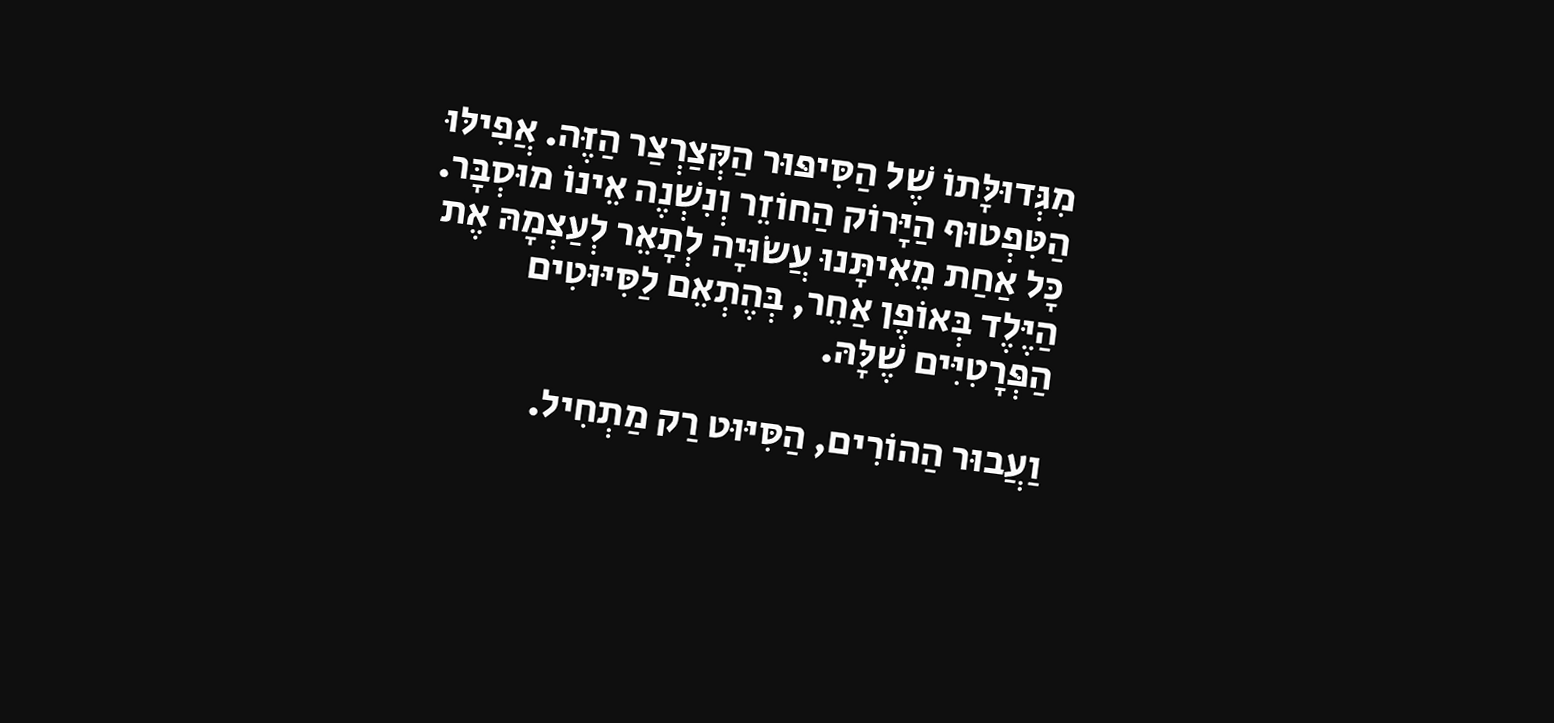מִגְּדוּלָּתוֹ שֶׁל הַסִּיפּוּר הַקְּצַרְצַר הַזֶּה. אֲפִילּוּ הַטִּפְטוּף הַיָּרוֹק הַחוֹזֵר וְנִשְׁנֶה אֵינוֹ מוּסְבָּר. כָּל אַחַת מֵאִיתָּנוּ עֲשׂוּיָה לְתָאֵר לְעַצְמָהּ אֶת הַיֶּלֶד בְּאוֹפֶן אַחֵר, בְּהֶתְאֵם לַסִּיּוּטִים הַפְּרָטִיִּים שֶׁלָּהּ.

וַעֲבוּר הַהוֹרִים, הַסִּיּוּט רַק מַתְחִיל.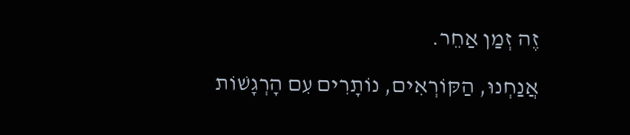זֶה זְמַן אַחֵר.

אֲנַחְנוּ, הַקּוֹרְאִים, נוֹתָרִים עִם הָרְגָשׁוֹת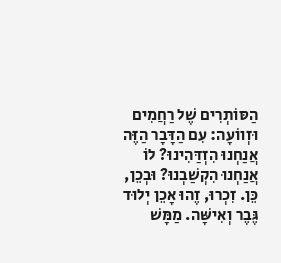הַסּוֹתְרִים שֶׁל רַחֲמִים וּזְווֹעָה: עִם הַדָּבָר הַזֶּה אֲנַחְנוּ הִזְדַּהִינוּ? לוֹ אֲנַחְנוּ הִקְשַׁבְנוּ? וּבְכֵן, כֵּן. זִכְרוּ, זֶהוּ אָכֵן יְלוּד גֶּבֶר וְאִישָּׁה. מַמָּשׁ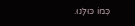כְּמוֹ כּוּלָּנוּ.